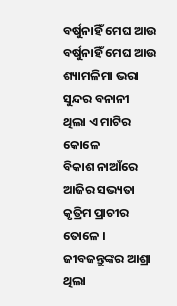ବର୍ଷୁନାହିଁ ମେଘ ଆଉ
ବର୍ଷୁନାହିଁ ମେଘ ଆଉ
ଶ୍ୟାମଳିମା ଭରା ସୁନ୍ଦର ବନାନୀ
ଥିଲା ଏ ମାଟିର କୋଳେ
ବିକାଶ ନାଆଁରେ ଆଜିର ସଭ୍ୟତା
କୃତ୍ରିମ ପ୍ରାଚୀର ତୋଳେ ।
ଜୀବଜନ୍ତୁଙ୍କର ଆଶ୍ରା ଥିଲା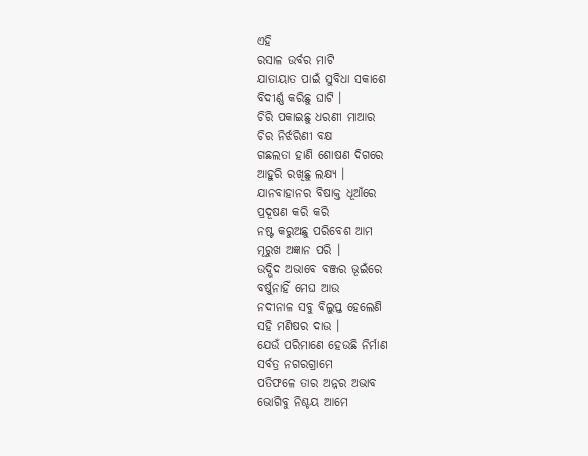ଏହି
ରସାଳ ଉର୍ବର ମାଟି
ଯାତାୟାତ ପାଇଁ ସୁବିଧା ସକାଶେ
ବିଦୀର୍ଣ୍ଣ କରିଛୁ ଘାଟି ।
ଚିରି ପକାଇଛୁ ଧରଣୀ ମାଆର
ଚିର ନିର୍ଝରିଣୀ ବକ୍ଷ
ଗଛଲତା ହାଣି ଶୋଷଣ ଦିଗରେ
ଆହୁରି ରଖିଛୁ ଲକ୍ଷ୍ୟ ।
ଯାନବାହାନର ବିଷାକ୍ତ ଧୂଆଁରେ
ପ୍ରଦୂଷଣ କରି କରି
ନଷ୍ଟ କରୁଅଛୁ ପରିବେଶ ଆମ
ମୂରୁଖ ଅଜ୍ଞାନ ପରି ।
ଉଦ୍ଭିଦ ଅଭାବେ ବଞ୍ଜର ଭୂଇଁରେ
ବର୍ଷୁନାହିଁ ମେଘ ଆଉ
ନଦୀନାଳ ସବୁ ବିଲୁପ୍ତ ହେଲେଣି
ସହି ମଣିଷର ଦାଉ ।
ଯେଉଁ ପରିମାଣେ ହେଉଛି ନିର୍ମାଣ
ସର୍ବତ୍ର ନଗରଗ୍ରାମେ
ପତିଫଳେ ତାର ଅନ୍ନର ଅଭାବ
ଭୋଗିବୁ ନିଶ୍ଚୟ ଆମେ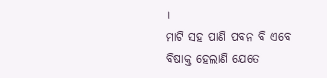।
ମାଟି ସହ ପାଣି ପବନ ବି ଏବେ
ବିଷାକ୍ତ ହେଲାଣି ଯେତେ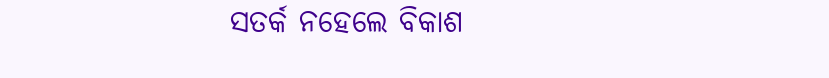ସତର୍କ ନହେଲେ ବିକାଶ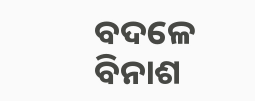ବଦଳେ
ବିନାଶ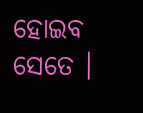ହୋଇବ ସେତେ ।